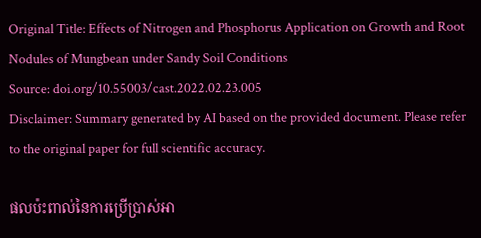Original Title: Effects of Nitrogen and Phosphorus Application on Growth and Root Nodules of Mungbean under Sandy Soil Conditions
Source: doi.org/10.55003/cast.2022.02.23.005
Disclaimer: Summary generated by AI based on the provided document. Please refer to the original paper for full scientific accuracy.

ផលប៉ះពាល់នៃការប្រើប្រាស់អា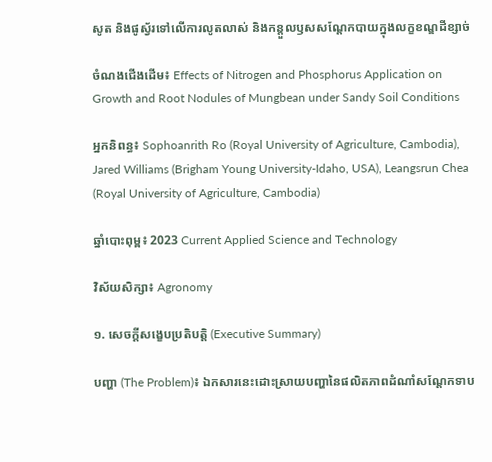សូត និងផូស្វ័រទៅលើការលូតលាស់ និងកន្តួលឫសសណ្តែកបាយក្នុងលក្ខខណ្ឌដីខ្សាច់

ចំណងជើងដើម៖ Effects of Nitrogen and Phosphorus Application on Growth and Root Nodules of Mungbean under Sandy Soil Conditions

អ្នកនិពន្ធ៖ Sophoanrith Ro (Royal University of Agriculture, Cambodia), Jared Williams (Brigham Young University-Idaho, USA), Leangsrun Chea (Royal University of Agriculture, Cambodia)

ឆ្នាំបោះពុម្ព៖ 2023 Current Applied Science and Technology

វិស័យសិក្សា៖ Agronomy

១. សេចក្តីសង្ខេបប្រតិបត្តិ (Executive Summary)

បញ្ហា (The Problem)៖ ឯកសារនេះដោះស្រាយបញ្ហានៃផលិតភាពដំណាំសណ្តែកទាប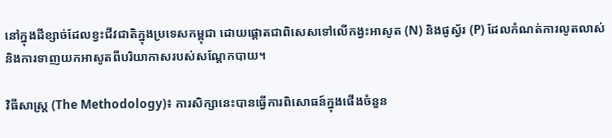នៅក្នុងដីខ្សាច់ដែលខ្វះជីវជាតិក្នុងប្រទេសកម្ពុជា ដោយផ្តោតជាពិសេសទៅលើកង្វះអាសូត (N) និងផូស្វ័រ (P) ដែលកំណត់ការលូតលាស់ និងការទាញយកអាសូតពីបរិយាកាសរបស់សណ្តែកបាយ។

វិធីសាស្ត្រ (The Methodology)៖ ការសិក្សានេះបានធ្វើការពិសោធន៍ក្នុងផើងចំនួន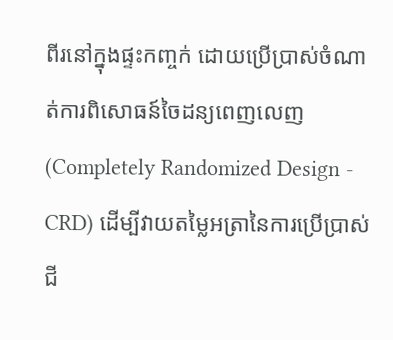ពីរនៅក្នុងផ្ទះកញ្ចក់ ដោយប្រើប្រាស់ចំណាត់ការពិសោធន៍ចៃដន្យពេញលេញ (Completely Randomized Design - CRD) ដើម្បីវាយតម្លៃអត្រានៃការប្រើប្រាស់ជី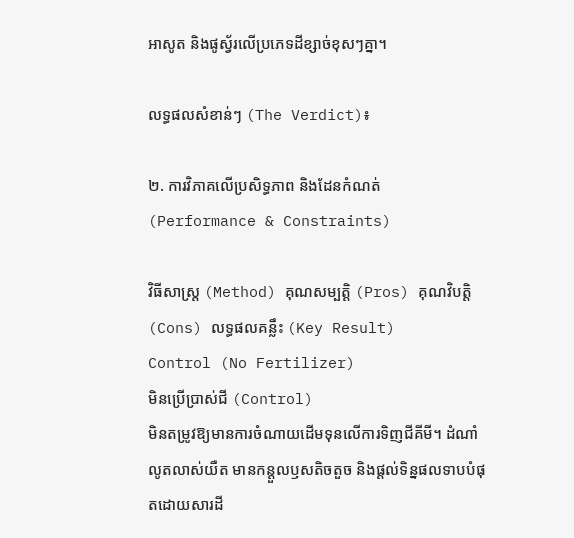អាសូត និងផូស្វ័រលើប្រភេទដីខ្សាច់ខុសៗគ្នា។

លទ្ធផលសំខាន់ៗ (The Verdict)៖

២. ការវិភាគលើប្រសិទ្ធភាព និងដែនកំណត់ (Performance & Constraints)

វិធីសាស្ត្រ (Method) គុណសម្បត្តិ (Pros) គុណវិបត្តិ (Cons) លទ្ធផលគន្លឹះ (Key Result)
Control (No Fertilizer)
មិនប្រើប្រាស់ជី (Control)
មិនតម្រូវឱ្យមានការចំណាយដើមទុនលើការទិញជីគីមី។ ដំណាំលូតលាស់យឺត មានកន្តួលឫសតិចតួច និងផ្តល់ទិន្នផលទាបបំផុតដោយសារដី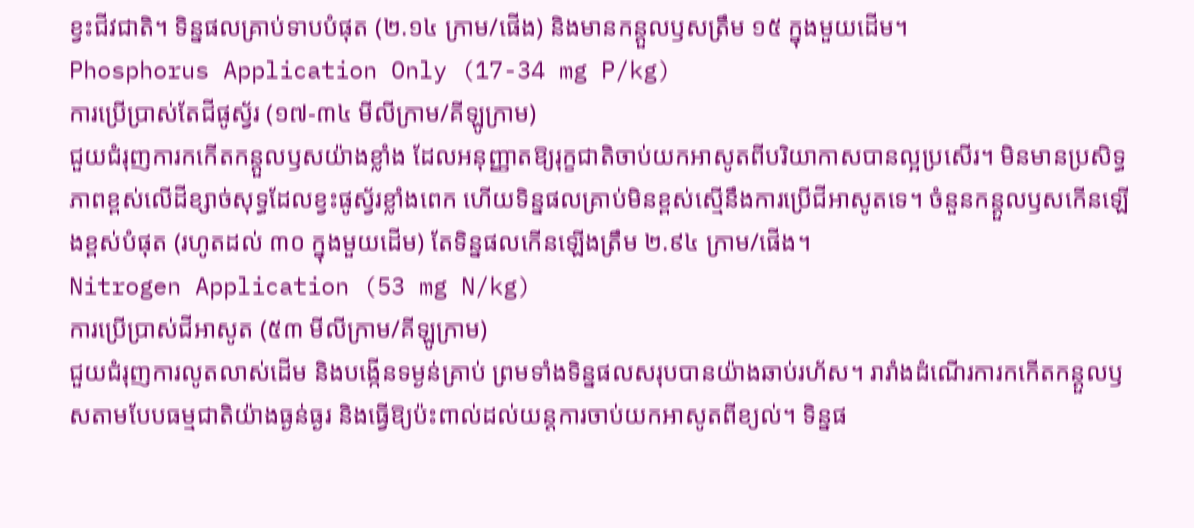ខ្វះជីវជាតិ។ ទិន្នផលគ្រាប់ទាបបំផុត (២.១៤ ក្រាម/ផើង) និងមានកន្តួលឫសត្រឹម ១៥ ក្នុងមួយដើម។
Phosphorus Application Only (17-34 mg P/kg)
ការប្រើប្រាស់តែជីផូស្វ័រ (១៧-៣៤ មីលីក្រាម/គីឡូក្រាម)
ជួយជំរុញការកកើតកន្តួលឫសយ៉ាងខ្លាំង ដែលអនុញ្ញាតឱ្យរុក្ខជាតិចាប់យកអាសូតពីបរិយាកាសបានល្អប្រសើរ។ មិនមានប្រសិទ្ធភាពខ្ពស់លើដីខ្សាច់សុទ្ធដែលខ្វះផូស្វ័រខ្លាំងពេក ហើយទិន្នផលគ្រាប់មិនខ្ពស់ស្មើនឹងការប្រើជីអាសូតទេ។ ចំនួនកន្តួលឫសកើនឡើងខ្ពស់បំផុត (រហូតដល់ ៣០ ក្នុងមួយដើម) តែទិន្នផលកើនឡើងត្រឹម ២.៩៤ ក្រាម/ផើង។
Nitrogen Application (53 mg N/kg)
ការប្រើប្រាស់ជីអាសូត (៥៣ មីលីក្រាម/គីឡូក្រាម)
ជួយជំរុញការលូតលាស់ដើម និងបង្កើនទម្ងន់គ្រាប់ ព្រមទាំងទិន្នផលសរុបបានយ៉ាងឆាប់រហ័ស។ រារាំងដំណើរការកកើតកន្តួលឫសតាមបែបធម្មជាតិយ៉ាងធ្ងន់ធ្ងរ និងធ្វើឱ្យប៉ះពាល់ដល់យន្តការចាប់យកអាសូតពីខ្យល់។ ទិន្នផ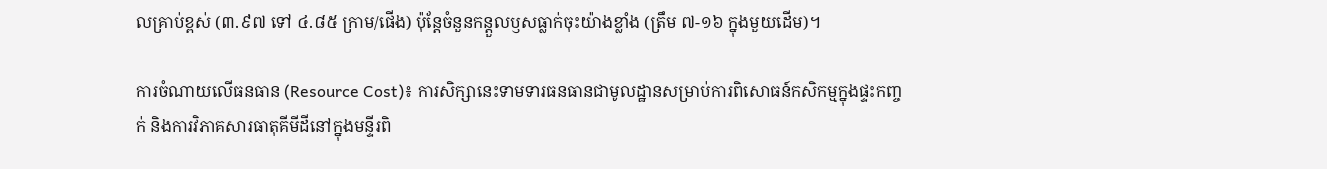លគ្រាប់ខ្ពស់ (៣.៩៧ ទៅ ៤.៨៥ ក្រាម/ផើង) ប៉ុន្តែចំនួនកន្តួលឫសធ្លាក់ចុះយ៉ាងខ្លាំង (ត្រឹម ៧-១៦ ក្នុងមួយដើម)។

ការចំណាយលើធនធាន (Resource Cost)៖ ការសិក្សានេះទាមទារធនធានជាមូលដ្ឋានសម្រាប់ការពិសោធន៍កសិកម្មក្នុងផ្ទះកញ្ចក់ និងការវិភាគសារធាតុគីមីដីនៅក្នុងមន្ទីរពិ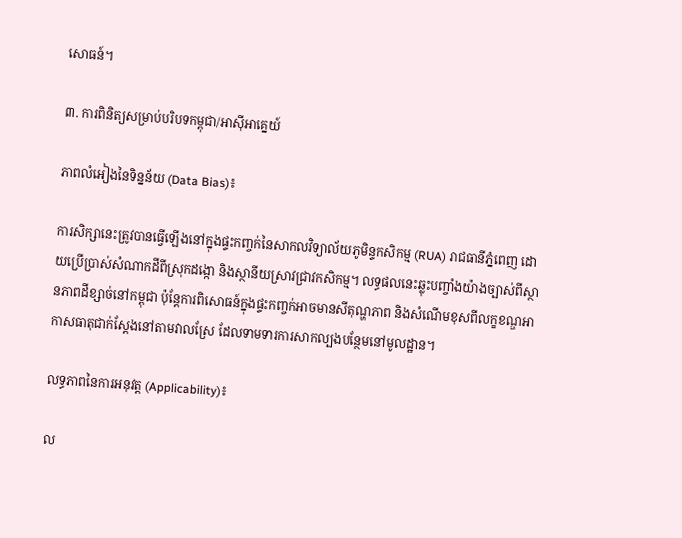សោធន៍។

៣. ការពិនិត្យសម្រាប់បរិបទកម្ពុជា/អាស៊ីអាគ្នេយ៍

ភាពលំអៀងនៃទិន្នន័យ (Data Bias)៖

ការសិក្សានេះត្រូវបានធ្វើឡើងនៅក្នុងផ្ទះកញ្ចក់នៃសាកលវិទ្យាល័យភូមិន្ទកសិកម្ម (RUA) រាជធានីភ្នំពេញ ដោយប្រើប្រាស់សំណាកដីពីស្រុកដង្កោ និងស្ថានីយស្រាវជ្រាវកសិកម្ម។ លទ្ធផលនេះឆ្លុះបញ្ចាំងយ៉ាងច្បាស់ពីស្ថានភាពដីខ្សាច់នៅកម្ពុជា ប៉ុន្តែការពិសោធន៍ក្នុងផ្ទះកញ្ចក់អាចមានសីតុណ្ហភាព និងសំណើមខុសពីលក្ខខណ្ឌអាកាសធាតុជាក់ស្តែងនៅតាមវាលស្រែ ដែលទាមទារការសាកល្បងបន្ថែមនៅមូលដ្ឋាន។

លទ្ធភាពនៃការអនុវត្ត (Applicability)៖

ល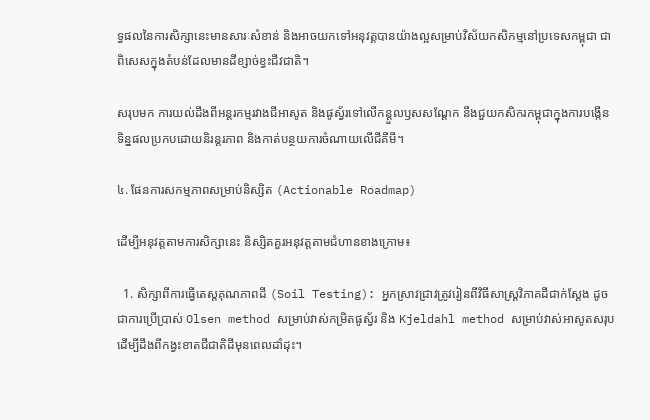ទ្ធផលនៃការសិក្សានេះមានសារៈសំខាន់ និងអាចយកទៅអនុវត្តបានយ៉ាងល្អសម្រាប់វិស័យកសិកម្មនៅប្រទេសកម្ពុជា ជាពិសេសក្នុងតំបន់ដែលមានដីខ្សាច់ខ្វះជីវជាតិ។

សរុបមក ការយល់ដឹងពីអន្តរកម្មរវាងជីអាសូត និងផូស្វ័រទៅលើកន្តួលឫសសណ្តែក នឹងជួយកសិករកម្ពុជាក្នុងការបង្កើនទិន្នផលប្រកបដោយនិរន្តរភាព និងកាត់បន្ថយការចំណាយលើជីគីមី។

៤. ផែនការសកម្មភាពសម្រាប់និស្សិត (Actionable Roadmap)

ដើម្បីអនុវត្តតាមការសិក្សានេះ និស្សិតគួរអនុវត្តតាមជំហានខាងក្រោម៖

  1. សិក្សាពីការធ្វើតេស្តគុណភាពដី (Soil Testing): អ្នកស្រាវជ្រាវត្រូវរៀនពីវិធីសាស្ត្រវិភាគដីជាក់ស្តែង ដូចជាការប្រើប្រាស់ Olsen method សម្រាប់វាស់កម្រិតផូស្វ័រ និង Kjeldahl method សម្រាប់វាស់អាសូតសរុប ដើម្បីដឹងពីកង្វះខាតជីជាតិដីមុនពេលដាំដុះ។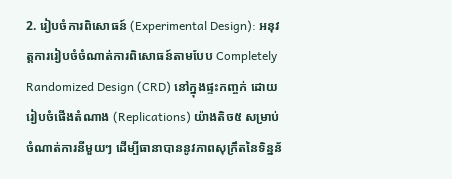2. រៀបចំការពិសោធន៍ (Experimental Design): អនុវត្តការរៀបចំចំណាត់ការពិសោធន៍តាមបែប Completely Randomized Design (CRD) នៅក្នុងផ្ទះកញ្ចក់ ដោយរៀបចំផើងតំណាង (Replications) យ៉ាងតិច៥ សម្រាប់ចំណាត់ការនីមួយៗ ដើម្បីធានាបាននូវភាពសុក្រឹតនៃទិន្នន័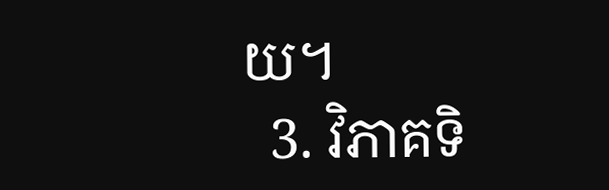យ។
  3. វិភាគទិ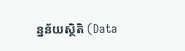ន្នន័យស្ថិតិ (Data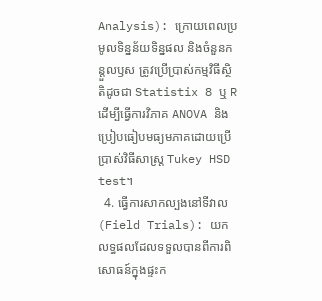Analysis): ក្រោយពេលប្រមូលទិន្នន័យទិន្នផល និងចំនួនកន្តួលឫស ត្រូវប្រើប្រាស់កម្មវិធីស្ថិតិដូចជា Statistix 8 ឬ R ដើម្បីធ្វើការវិភាគ ANOVA និងប្រៀបធៀបមធ្យមភាគដោយប្រើប្រាស់វិធីសាស្ត្រ Tukey HSD test។
  4. ធ្វើការសាកល្បងនៅទីវាល (Field Trials): យកលទ្ធផលដែលទទួលបានពីការពិសោធន៍ក្នុងផ្ទះក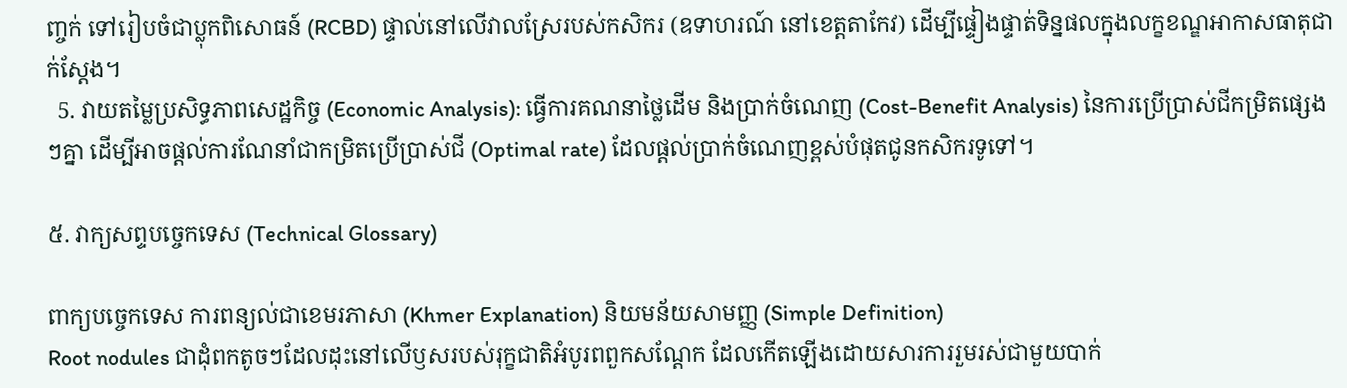ញ្ចក់ ទៅរៀបចំជាប្លុកពិសោធន៍ (RCBD) ផ្ទាល់នៅលើវាលស្រែរបស់កសិករ (ឧទាហរណ៍ នៅខេត្តតាកែវ) ដើម្បីផ្ទៀងផ្ទាត់ទិន្នផលក្នុងលក្ខខណ្ឌអាកាសធាតុជាក់ស្តែង។
  5. វាយតម្លៃប្រសិទ្ធភាពសេដ្ឋកិច្ច (Economic Analysis): ធ្វើការគណនាថ្លៃដើម និងប្រាក់ចំណេញ (Cost-Benefit Analysis) នៃការប្រើប្រាស់ជីកម្រិតផ្សេងៗគ្នា ដើម្បីអាចផ្តល់ការណែនាំជាកម្រិតប្រើប្រាស់ជី (Optimal rate) ដែលផ្តល់ប្រាក់ចំណេញខ្ពស់បំផុតជូនកសិករទូទៅ។

៥. វាក្យសព្ទបច្ចេកទេស (Technical Glossary)

ពាក្យបច្ចេកទេស ការពន្យល់ជាខេមរភាសា (Khmer Explanation) និយមន័យសាមញ្ញ (Simple Definition)
Root nodules ជាដុំពកតូចៗដែលដុះនៅលើឫសរបស់រុក្ខជាតិអំបូរពពួកសណ្តែក ដែលកើតឡើងដោយសារការរួមរស់ជាមួយបាក់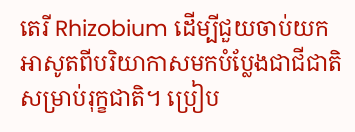តេរី Rhizobium ដើម្បីជួយចាប់យកអាសូតពីបរិយាកាសមកបំប្លែងជាជីជាតិសម្រាប់រុក្ខជាតិ។ ប្រៀប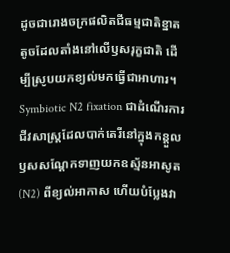ដូចជារោងចក្រផលិតជីធម្មជាតិខ្នាតតូចដែលតាំងនៅលើឫសរុក្ខជាតិ ដើម្បីស្រូបយកខ្យល់មកធ្វើជាអាហារ។
Symbiotic N2 fixation ជាដំណើរការជីវសាស្ត្រដែលបាក់តេរីនៅក្នុងកន្តួលឫសសណ្តែកទាញយកឧស្ម័នអាសូត (N2) ពីខ្យល់អាកាស ហើយបំប្លែងវា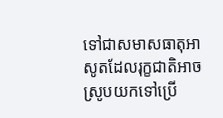ទៅជាសមាសធាតុអាសូតដែលរុក្ខជាតិអាចស្រូបយកទៅប្រើ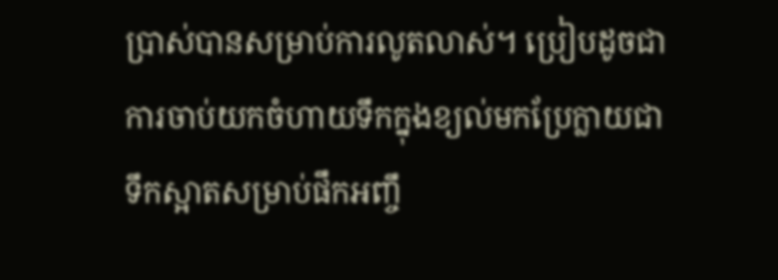ប្រាស់បានសម្រាប់ការលូតលាស់។ ប្រៀបដូចជាការចាប់យកចំហាយទឹកក្នុងខ្យល់មកប្រែក្លាយជាទឹកស្អាតសម្រាប់ផឹកអញ្ចឹ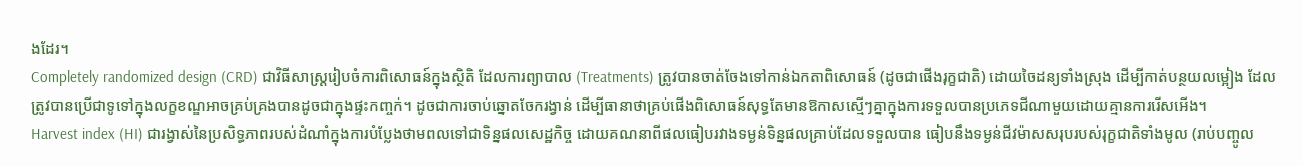ងដែរ។
Completely randomized design (CRD) ជាវិធីសាស្ត្ររៀបចំការពិសោធន៍ក្នុងស្ថិតិ ដែលការព្យាបាល (Treatments) ត្រូវបានចាត់ចែងទៅកាន់ឯកតាពិសោធន៍ (ដូចជាផើងរុក្ខជាតិ) ដោយចៃដន្យទាំងស្រុង ដើម្បីកាត់បន្ថយលម្អៀង ដែលត្រូវបានប្រើជាទូទៅក្នុងលក្ខខណ្ឌអាចគ្រប់គ្រងបានដូចជាក្នុងផ្ទះកញ្ចក់។ ដូចជាការចាប់ឆ្នោតចែករង្វាន់ ដើម្បីធានាថាគ្រប់ផើងពិសោធន៍សុទ្ធតែមានឱកាសស្មើៗគ្នាក្នុងការទទួលបានប្រភេទជីណាមួយដោយគ្មានការរើសអើង។
Harvest index (HI) ជារង្វាស់នៃប្រសិទ្ធភាពរបស់ដំណាំក្នុងការបំប្លែងថាមពលទៅជាទិន្នផលសេដ្ឋកិច្ច ដោយគណនាពីផលធៀបរវាងទម្ងន់ទិន្នផលគ្រាប់ដែលទទួលបាន ធៀបនឹងទម្ងន់ជីវម៉ាសសរុបរបស់រុក្ខជាតិទាំងមូល (រាប់បញ្ចូល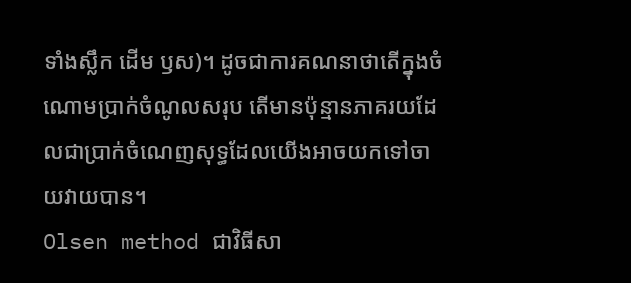ទាំងស្លឹក ដើម ឫស)។ ដូចជាការគណនាថាតើក្នុងចំណោមប្រាក់ចំណូលសរុប តើមានប៉ុន្មានភាគរយដែលជាប្រាក់ចំណេញសុទ្ធដែលយើងអាចយកទៅចាយវាយបាន។
Olsen method ជាវិធីសា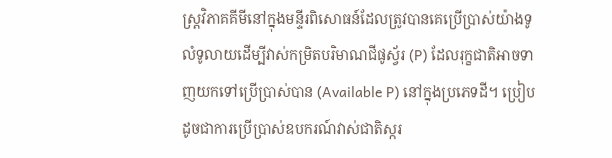ស្ត្រវិភាគគីមីនៅក្នុងមន្ទីរពិសោធន៍ដែលត្រូវបានគេប្រើប្រាស់យ៉ាងទូលំទូលាយដើម្បីវាស់កម្រិតបរិមាណជីផូស្វ័រ (P) ដែលរុក្ខជាតិអាចទាញយកទៅប្រើប្រាស់បាន (Available P) នៅក្នុងប្រភេទដី។ ប្រៀបដូចជាការប្រើប្រាស់ឧបករណ៍វាស់ជាតិស្ករ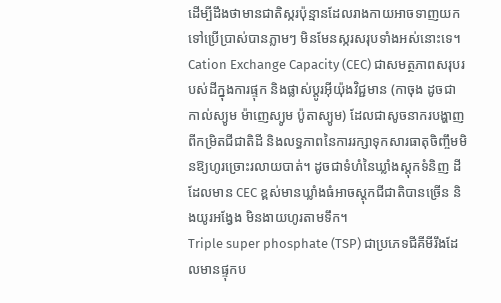ដើម្បីដឹងថាមានជាតិស្ករប៉ុន្មានដែលរាងកាយអាចទាញយកទៅប្រើប្រាស់បានភ្លាមៗ មិនមែនស្ករសរុបទាំងអស់នោះទេ។
Cation Exchange Capacity (CEC) ជាសមត្ថភាពសរុបរបស់ដីក្នុងការផ្ទុក និងផ្លាស់ប្តូរអ៊ីយ៉ុងវិជ្ជមាន (កាចុង ដូចជា កាល់ស្យូម ម៉ាញេស្យូម ប៉ូតាស្យូម) ដែលជាសូចនាករបង្ហាញពីកម្រិតជីជាតិដី និងលទ្ធភាពនៃការរក្សាទុកសារធាតុចិញ្ចឹមមិនឱ្យហូរច្រោះរលាយបាត់។ ដូចជាទំហំនៃឃ្លាំងស្តុកទំនិញ ដីដែលមាន CEC ខ្ពស់មានឃ្លាំងធំអាចស្តុកជីជាតិបានច្រើន និងយូរអង្វែង មិនងាយហូរតាមទឹក។
Triple super phosphate (TSP) ជាប្រភេទជីគីមីរឹងដែលមានផ្ទុកប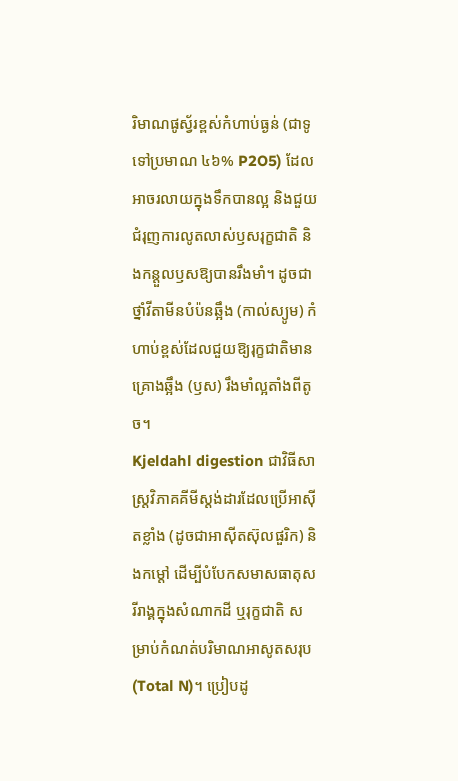រិមាណផូស្វ័រខ្ពស់កំហាប់ធ្ងន់ (ជាទូទៅប្រមាណ ៤៦% P2O5) ដែលអាចរលាយក្នុងទឹកបានល្អ និងជួយជំរុញការលូតលាស់ឫសរុក្ខជាតិ និងកន្តួលឫសឱ្យបានរឹងមាំ។ ដូចជាថ្នាំវីតាមីនបំប៉នឆ្អឹង (កាល់ស្យូម) កំហាប់ខ្ពស់ដែលជួយឱ្យរុក្ខជាតិមានគ្រោងឆ្អឹង (ឫស) រឹងមាំល្អតាំងពីតូច។
Kjeldahl digestion ជាវិធីសាស្ត្រវិភាគគីមីស្តង់ដារដែលប្រើអាស៊ីតខ្លាំង (ដូចជាអាស៊ីតស៊ុលផួរិក) និងកម្តៅ ដើម្បីបំបែកសមាសធាតុសរីរាង្គក្នុងសំណាកដី ឬរុក្ខជាតិ សម្រាប់កំណត់បរិមាណអាសូតសរុប (Total N)។ ប្រៀបដូ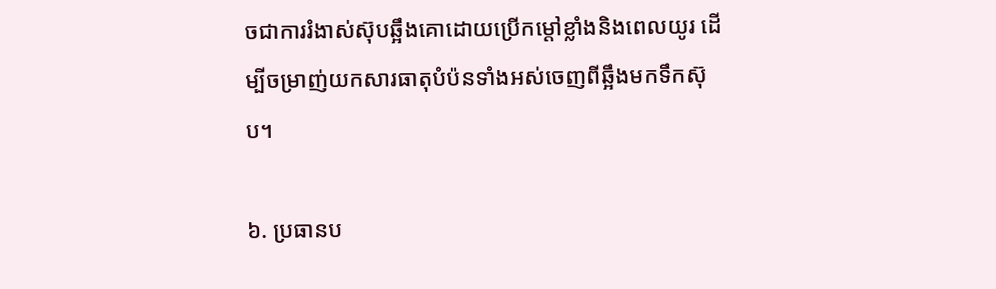ចជាការរំងាស់ស៊ុបឆ្អឹងគោដោយប្រើកម្តៅខ្លាំងនិងពេលយូរ ដើម្បីចម្រាញ់យកសារធាតុបំប៉នទាំងអស់ចេញពីឆ្អឹងមកទឹកស៊ុប។

៦. ប្រធានប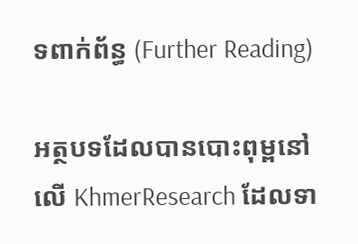ទពាក់ព័ន្ធ (Further Reading)

អត្ថបទដែលបានបោះពុម្ពនៅលើ KhmerResearch ដែលទា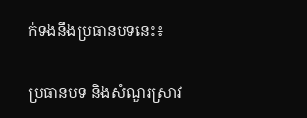ក់ទងនឹងប្រធានបទនេះ៖

ប្រធានបទ និងសំណួរស្រាវ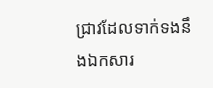ជ្រាវដែលទាក់ទងនឹងឯកសារ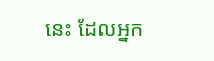នេះ ដែលអ្នក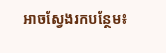អាចស្វែងរកបន្ថែម៖